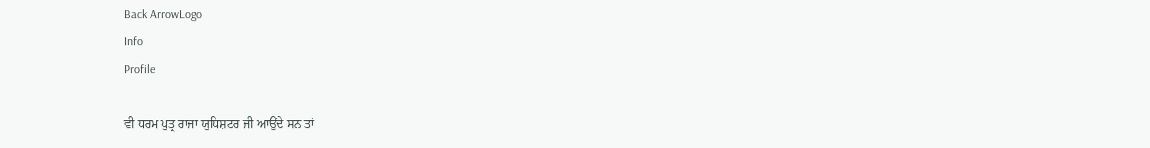Back ArrowLogo
Info
Profile

ਵੀ ਧਰਮ ਪੁਤ੍ਰ ਰਾਜਾ ਯੁਧਿਸ਼ਟਰ ਜੀ ਆਉਂਦੇ ਸਨ ਤਾਂ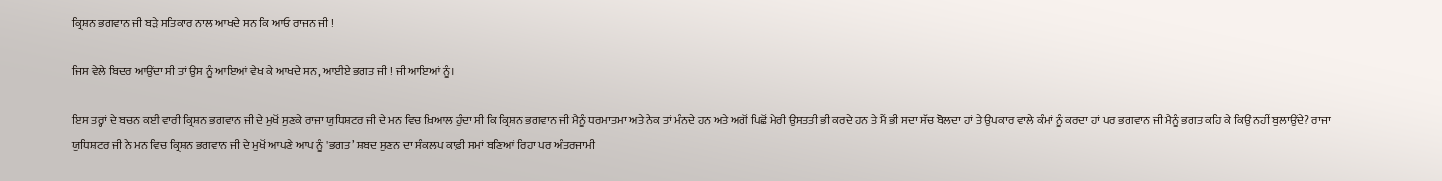ਕ੍ਰਿਸ਼ਨ ਭਗਵਾਨ ਜੀ ਬੜੇ ਸਤਿਕਾਰ ਨਾਲ ਆਖਦੇ ਸਨ ਕਿ ਆਓ ਰਾਜਨ ਜੀ !

ਜਿਸ ਵੇਲੇ ਬਿਦਰ ਆਉਂਦਾ ਸੀ ਤਾਂ ਉਸ ਨੂੰ ਆਇਆਂ ਵੇਖ ਕੇ ਆਖਦੇ ਸਨ, ਆਈਏ ਭਗਤ ਜੀ ! ਜੀ ਆਇਆਂ ਨੂੰ।

ਇਸ ਤਰ੍ਹਾਂ ਦੇ ਬਚਨ ਕਈ ਵਾਰੀ ਕ੍ਰਿਸ਼ਨ ਭਗਵਾਨ ਜੀ ਦੇ ਮੁਖੋਂ ਸੁਣਕੇ ਰਾਜਾ ਯੁਧਿਸ਼ਟਰ ਜੀ ਦੇ ਮਨ ਵਿਚ ਖ਼ਿਆਲ ਹੁੰਦਾ ਸੀ ਕਿ ਕ੍ਰਿਸ਼ਨ ਭਗਵਾਨ ਜੀ ਮੈਨੂੰ ਧਰਮਾਤਮਾ ਅਤੇ ਨੇਕ ਤਾਂ ਮੰਨਦੇ ਹਨ ਅਤੇ ਅਗੋਂ ਪਿਛੋਂ ਮੇਰੀ ਉਸਤਤੀ ਭੀ ਕਰਦੇ ਹਨ ਤੇ ਮੈਂ ਭੀ ਸਦਾ ਸੱਚ ਬੋਲਦਾ ਹਾਂ ਤੇ ਉਪਕਾਰ ਵਾਲੇ ਕੰਮਾਂ ਨੂੰ ਕਰਦਾ ਹਾਂ ਪਰ ਭਗਵਾਨ ਜੀ ਮੈਨੂੰ ਭਗਤ ਕਹਿ ਕੇ ਕਿਉਂ ਨਹੀਂ ਬੁਲਾਉਂਦੇ? ਰਾਜਾ ਯੁਧਿਸ਼ਟਰ ਜੀ ਨੇ ਮਨ ਵਿਚ ਕ੍ਰਿਸ਼ਨ ਭਗਵਾਨ ਜੀ ਦੇ ਮੁਖੋਂ ਆਪਣੇ ਆਪ ਨੂੰ 'ਭਗਤ’ ਸ਼ਬਦ ਸੁਣਨ ਦਾ ਸੰਕਲਪ ਕਾਫ਼ੀ ਸਮਾਂ ਬਣਿਆਂ ਰਿਹਾ ਪਰ ਅੰਤਰਜਾਮੀ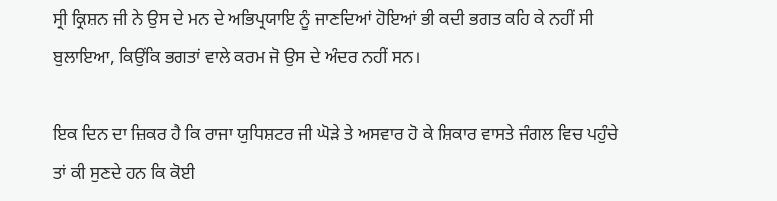ਸ੍ਰੀ ਕ੍ਰਿਸ਼ਨ ਜੀ ਨੇ ਉਸ ਦੇ ਮਨ ਦੇ ਅਭਿਪ੍ਰਯਾਇ ਨੂੰ ਜਾਣਦਿਆਂ ਹੋਇਆਂ ਭੀ ਕਦੀ ਭਗਤ ਕਹਿ ਕੇ ਨਹੀਂ ਸੀ ਬੁਲਾਇਆ, ਕਿਉਂਕਿ ਭਗਤਾਂ ਵਾਲੇ ਕਰਮ ਜੋ ਉਸ ਦੇ ਅੰਦਰ ਨਹੀਂ ਸਨ।

ਇਕ ਦਿਨ ਦਾ ਜ਼ਿਕਰ ਹੈ ਕਿ ਰਾਜਾ ਯੁਧਿਸ਼ਟਰ ਜੀ ਘੋੜੇ ਤੇ ਅਸਵਾਰ ਹੋ ਕੇ ਸ਼ਿਕਾਰ ਵਾਸਤੇ ਜੰਗਲ ਵਿਚ ਪਹੁੰਚੇ ਤਾਂ ਕੀ ਸੁਣਦੇ ਹਨ ਕਿ ਕੋਈ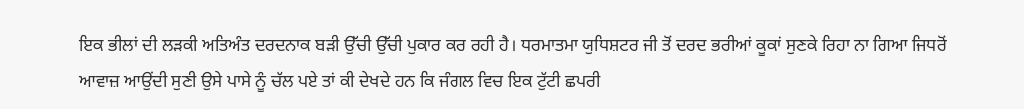ਇਕ ਭੀਲਾਂ ਦੀ ਲੜਕੀ ਅਤਿਅੰਤ ਦਰਦਨਾਕ ਬੜੀ ਉੱਚੀ ਉੱਚੀ ਪੁਕਾਰ ਕਰ ਰਹੀ ਹੈ। ਧਰਮਾਤਮਾ ਯੁਧਿਸ਼ਟਰ ਜੀ ਤੋਂ ਦਰਦ ਭਰੀਆਂ ਕੂਕਾਂ ਸੁਣਕੇ ਰਿਹਾ ਨਾ ਗਿਆ ਜਿਧਰੋਂ ਆਵਾਜ਼ ਆਉਂਦੀ ਸੁਣੀ ਉਸੇ ਪਾਸੇ ਨੂੰ ਚੱਲ ਪਏ ਤਾਂ ਕੀ ਦੇਖਦੇ ਹਨ ਕਿ ਜੰਗਲ ਵਿਚ ਇਕ ਟੁੱਟੀ ਛਪਰੀ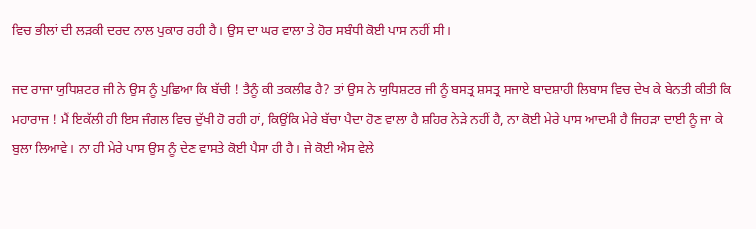ਵਿਚ ਭੀਲਾਂ ਦੀ ਲੜਕੀ ਦਰਦ ਨਾਲ ਪੁਕਾਰ ਰਹੀ ਹੈ। ਉਸ ਦਾ ਘਰ ਵਾਲਾ ਤੇ ਹੋਰ ਸਬੰਧੀ ਕੋਈ ਪਾਸ ਨਹੀਂ ਸੀ।

ਜਦ ਰਾਜਾ ਯੁਧਿਸ਼ਟਰ ਜੀ ਨੇ ਉਸ ਨੂੰ ਪੁਛਿਆ ਕਿ ਬੱਚੀ ! ਤੈਨੂੰ ਕੀ ਤਕਲੀਫ ਹੈ? ਤਾਂ ਉਸ ਨੇ ਯੁਧਿਸ਼ਟਰ ਜੀ ਨੂੰ ਬਸਤ੍ਰ ਸ਼ਸਤ੍ਰ ਸਜਾਏ ਬਾਦਸ਼ਾਹੀ ਲਿਬਾਸ ਵਿਚ ਦੇਖ ਕੇ ਬੇਨਤੀ ਕੀਤੀ ਕਿ ਮਹਾਰਾਜ ! ਮੈਂ ਇਕੱਲੀ ਹੀ ਇਸ ਜੰਗਲ ਵਿਚ ਦੁੱਖੀ ਹੋ ਰਹੀ ਹਾਂ, ਕਿਉਂਕਿ ਮੇਰੇ ਬੱਚਾ ਪੈਦਾ ਹੋਣ ਵਾਲਾ ਹੈ ਸ਼ਹਿਰ ਨੇੜੇ ਨਹੀਂ ਹੈ, ਨਾ ਕੋਈ ਮੇਰੇ ਪਾਸ ਆਦਮੀ ਹੈ ਜਿਹੜਾ ਦਾਈ ਨੂੰ ਜਾ ਕੇ ਬੁਲਾ ਲਿਆਵੇ। ਨਾ ਹੀ ਮੇਰੇ ਪਾਸ ਉਸ ਨੂੰ ਦੇਣ ਵਾਸਤੇ ਕੋਈ ਪੈਸਾ ਹੀ ਹੈ। ਜੇ ਕੋਈ ਐਸ ਵੇਲੇ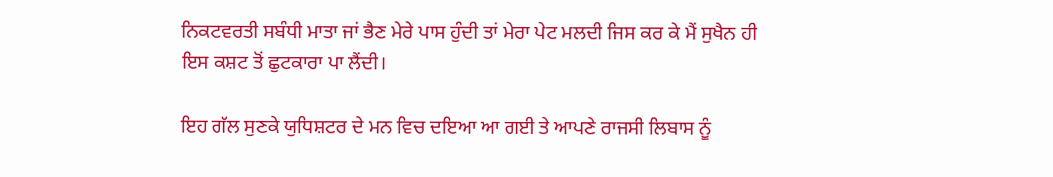ਨਿਕਟਵਰਤੀ ਸਬੰਧੀ ਮਾਤਾ ਜਾਂ ਭੈਣ ਮੇਰੇ ਪਾਸ ਹੁੰਦੀ ਤਾਂ ਮੇਰਾ ਪੇਟ ਮਲਦੀ ਜਿਸ ਕਰ ਕੇ ਮੈਂ ਸੁਖੈਨ ਹੀ ਇਸ ਕਸ਼ਟ ਤੋਂ ਛੁਟਕਾਰਾ ਪਾ ਲੈਂਦੀ।

ਇਹ ਗੱਲ ਸੁਣਕੇ ਯੁਧਿਸ਼ਟਰ ਦੇ ਮਨ ਵਿਚ ਦਇਆ ਆ ਗਈ ਤੇ ਆਪਣੇ ਰਾਜਸੀ ਲਿਬਾਸ ਨੂੰ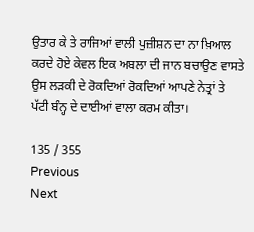ਉਤਾਰ ਕੇ ਤੇ ਰਾਜਿਆਂ ਵਾਲੀ ਪੁਜ਼ੀਸ਼ਨ ਦਾ ਨਾ ਖ਼ਿਆਲ ਕਰਦੇ ਹੋਏ ਕੇਵਲ ਇਕ ਅਬਲਾ ਦੀ ਜਾਨ ਬਚਾਉਣ ਵਾਸਤੇ ਉਸ ਲੜਕੀ ਦੇ ਰੋਕਦਿਆਂ ਰੋਕਦਿਆਂ ਆਪਣੇ ਨੇਤ੍ਰਾਂ ਤੇ ਪੱਟੀ ਬੰਨ੍ਹ ਦੇ ਦਾਈਆਂ ਵਾਲਾ ਕਰਮ ਕੀਤਾ।

135 / 355
Previous
Next